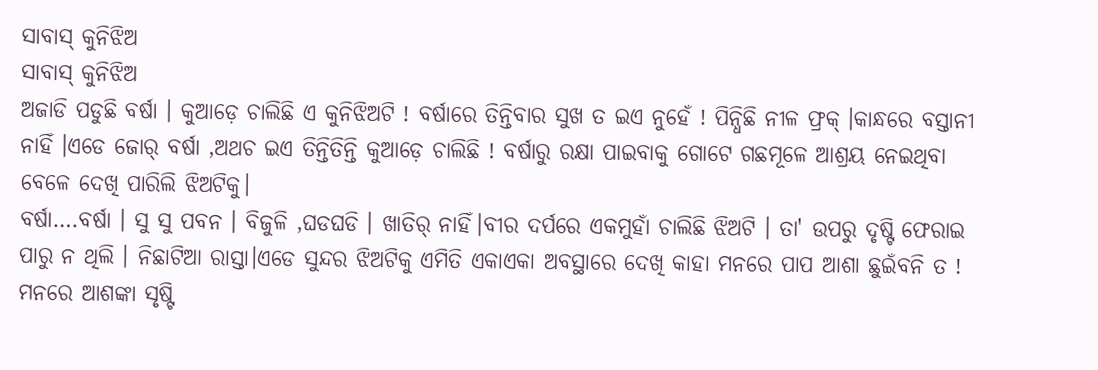ସାବାସ୍ କୁନିଝିଅ
ସାବାସ୍ କୁନିଝିଅ
ଅଜାଡି ପଡୁଛି ବର୍ଷା । କୁଆଡ଼େ ଚାଲିଛି ଏ କୁନିଝିଅଟି ! ବର୍ଷାରେ ତିନ୍ତିବାର ସୁଖ ତ ଇଏ ନୁହେଁ ! ପିନ୍ଧିଛି ନୀଳ ଫ୍ରକ୍ ।କାନ୍ଧରେ ବସ୍ତାନୀ ନାହିଁ ।ଏଡେ ଜୋର୍ ବର୍ଷା ,ଅଥଚ ଇଏ ତିନ୍ତିତିନ୍ତି କୁଆଡ଼େ ଚାଲିଛି ! ବର୍ଷାରୁ ରକ୍ଷା ପାଇବାକୁ ଗୋଟେ ଗଛମୂଳେ ଆଶ୍ରୟ ନେଇଥିବା ବେଳେ ଦେଖି ପାରିଲି ଝିଅଟିକୁ।
ବର୍ଷା….ବର୍ଷା । ସୁ ସୁ ପବନ । ବିଜୁଳି ,ଘଡଘଡି । ଖାତିର୍ ନାହିଁ।ବୀର ଦର୍ପରେ ଏକମୁହାଁ ଚାଲିଛି ଝିଅଟି । ତା' ଉପରୁ ଦୃଷ୍ଟି ଫେରାଇ ପାରୁ ନ ଥିଲି । ନିଛାଟିଆ ରାସ୍ତା।ଏଡେ ସୁନ୍ଦର ଝିଅଟିକୁ ଏମିତି ଏକାଏକା ଅବସ୍ଥାରେ ଦେଖି କାହା ମନରେ ପାପ ଆଶା ଛୁଇଁବନି ତ ! ମନରେ ଆଶଙ୍କା ସୃଷ୍ଟି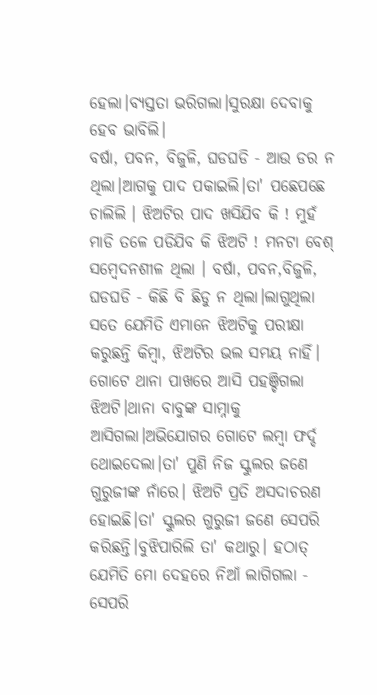ହେଲା।ବ୍ୟସ୍ତତା ଭରିଗଲା।ସୁରକ୍ଷା ଦେବାକୁ ହେବ ଭାବିଲି।
ବର୍ଷା, ପବନ, ବିଜୁଳି, ଘଡଘଡି - ଆଉ ଡର ନ ଥିଲା।ଆଗକୁ ପାଦ ପକାଇଲି।ତା' ପଛେପଛେ ଚାଲିଲି । ଝିଅଟିର ପାଦ ଖସିଯିବ କି ! ମୁହଁ ମାଡି ତଳେ ପଡିଯିବ କି ଝିଅଟି ! ମନଟା ବେଶ୍ ସମ୍ବେଦନଶୀଳ ଥିଲା । ବର୍ଷା, ପବନ,ବିଜୁଳି, ଘଡଘଡି - କିଛି ବି ଛିଡୁ ନ ଥିଲା।ଲାଗୁଥିଲା ସତେ ଯେମିତି ଏମାନେ ଝିଅଟିକୁ ପରୀକ୍ଷା କରୁଛନ୍ତି କିମ୍ବା, ଝିଅଟିର ଭଲ ସମୟ ନାହିଁ।
ଗୋଟେ ଥାନା ପାଖରେ ଆସି ପହଞ୍ଚିଗଲା ଝିଅଟି।ଥାନା ବାବୁଙ୍କ ସାମ୍ନାକୁ ଆସିଗଲା।ଅଭିଯୋଗର ଗୋଟେ ଲମ୍ବା ଫର୍ଦ୍ଦ ଥୋଇଦେଲା।ତା' ପୁଣି ନିଜ ସ୍କୁଲର ଜଣେ ଗୁରୁଜୀଙ୍କ ନାଁରେ। ଝିଅଟି ପ୍ରତି ଅସଦାଚରଣ ହୋଇଛି।ତା' ସ୍କୁଲର ଗୁରୁଜୀ ଜଣେ ସେପରି କରିଛନ୍ତି।ବୁଝିପାରିଲି ତା' କଥାରୁ। ହଠାତ୍ ଯେମିତି ମୋ ଦେହରେ ନିଆଁ ଲାଗିଗଲା - ସେପରି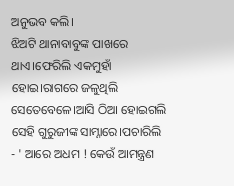ଅନୁଭବ କଲି।
ଝିଅଟି ଥାନାବାବୁଙ୍କ ପାଖରେ ଥାଏ।ଫେରିଲି ଏକମୁହାଁ ହୋଇ।ରାଗରେ ଜଳୁଥିଲି ସେତେବେଳେ।ଆସି ଠିଆ ହୋଇଗଲି ସେହି ଗୁରୁଜୀଙ୍କ ସାମ୍ନାରେ।ପଚାରିଲି - ' ଆରେ ଅଧମ ! କେଉଁ ଆମନ୍ତ୍ରଣ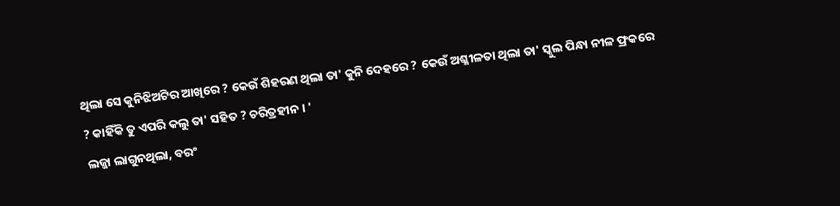ଥିଲା ସେ କୁନିଝିଅଟିର ଆଖିରେ ? କେଉଁ ଶିହରଣ ଥିଲା ତା' କୁନି ଦେହରେ ? କେଉଁ ଅଶ୍ଳୀଳତା ଥିଲା ତା' ସ୍କୁଲ ପିନ୍ଧା ନୀଳ ଫ୍ରକରେ ? କାହିଁକି ତୁ ଏପରି କଲୁ ତା' ସହିତ ? ଚରିତ୍ରହୀନ । '
ଲଜ୍ଜା ଲାଗୁନଥିଲା, ବରଂ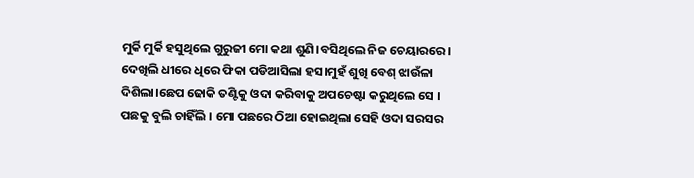ମୁର୍କି ମୁର୍କି ହସୁଥିଲେ ଗୁରୁଜୀ ମୋ କଥା ଶୁଣି।ବସିଥିଲେ ନିଜ ଚେୟାରରେ।
ଦେଖିଲି ଧୀରେ ଧିରେ ଫିକା ପଡିଆସିଲା ହସ।ମୁହଁ ଶୁଖି ବେଶ୍ ଝାଉଁଳା ଦିଶିଲା।ଛେପ ଢୋକି ତଣ୍ଟିକୁ ଓଦା କରିବାକୁ ଅପଚେଷ୍ଟା କରୁଥିଲେ ସେ । ପଛକୁ ବୁଲି ଚାହିଁଲି । ମୋ ପଛରେ ଠିଆ ହୋଇଥିଲା ସେହି ଓଦା ସରସର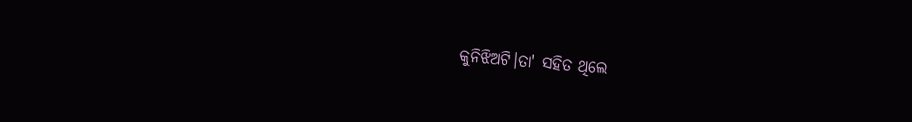କୁନିଝିଅଟି।ତା' ସହିତ ଥିଲେ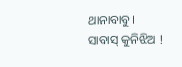ଥାନାବାବୁ।
ସାବାସ୍ କୁନିଝିଅ !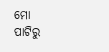ମୋ ପାଟିରୁ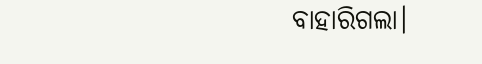ବାହାରିଗଲା।